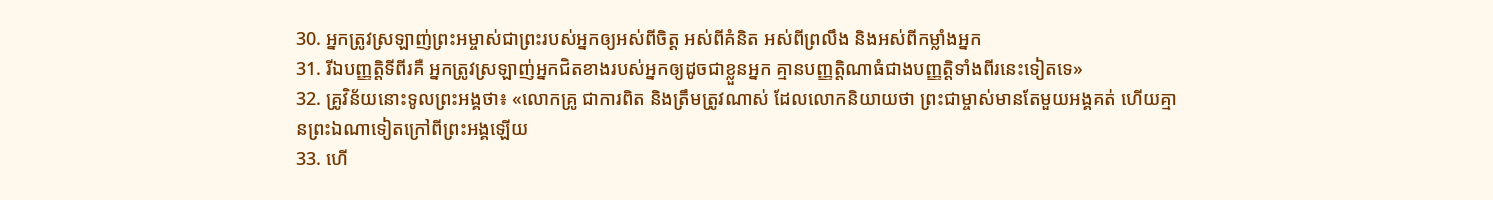30. អ្នកត្រូវស្រឡាញ់ព្រះអម្ចាស់ជាព្រះរបស់អ្នកឲ្យអស់ពីចិត្ដ អស់ពីគំនិត អស់ពីព្រលឹង និងអស់ពីកម្លាំងអ្នក
31. រីឯបញ្ញត្ដិទីពីរគឺ អ្នកត្រូវស្រឡាញ់អ្នកជិតខាងរបស់អ្នកឲ្យដូចជាខ្លួនអ្នក គ្មានបញ្ញត្ដិណាធំជាងបញ្ញត្ដិទាំងពីរនេះទៀតទេ»
32. គ្រូវិន័យនោះទូលព្រះអង្គថា៖ «លោកគ្រូ ជាការពិត និងត្រឹមត្រូវណាស់ ដែលលោកនិយាយថា ព្រះជាម្ចាស់មានតែមួយអង្គគត់ ហើយគ្មានព្រះឯណាទៀតក្រៅពីព្រះអង្គឡើយ
33. ហើ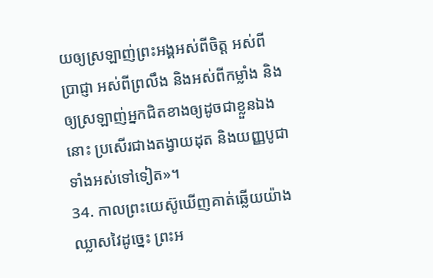យឲ្យស្រឡាញ់ព្រះអង្គអស់ពីចិត្ដ អស់ពីប្រាជ្ញា អស់ពីព្រលឹង និងអស់ពីកម្លាំង និងឲ្យស្រឡាញ់អ្នកជិតខាងឲ្យដូចជាខ្លួនឯងនោះ ប្រសើរជាងតង្វាយដុត និងយញ្ញបូជាទាំងអស់ទៅទៀត»។
34. កាលព្រះយេស៊ូឃើញគាត់ឆ្លើយយ៉ាងឈ្លាសវៃដូច្នេះ ព្រះអ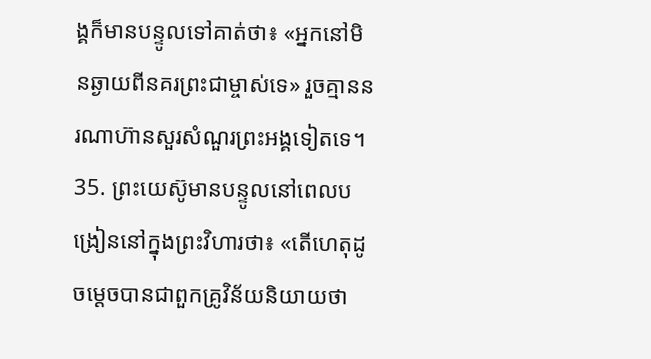ង្គក៏មានបន្ទូលទៅគាត់ថា៖ «អ្នកនៅមិនឆ្ងាយពីនគរព្រះជាម្ចាស់ទេ» រួចគ្មាននរណាហ៊ានសួរសំណួរព្រះអង្គទៀតទេ។
35. ព្រះយេស៊ូមានបន្ទូលនៅពេលបង្រៀននៅក្នុងព្រះវិហារថា៖ «តើហេតុដូចម្ដេចបានជាពួកគ្រូវិន័យនិយាយថា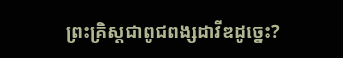ព្រះគ្រិស្ដជាពូជពង្សដាវីឌដូច្នេះ?